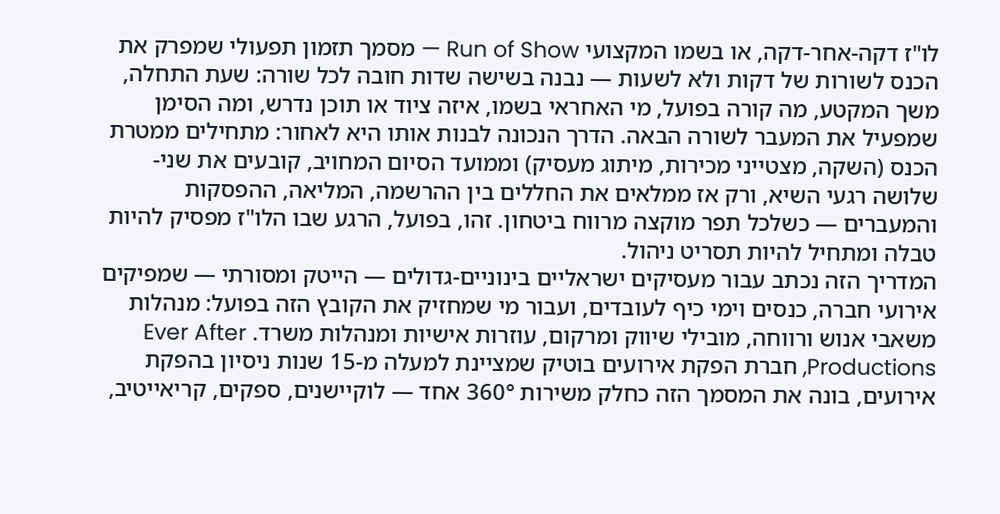לו"ז דקה-אחר-דקה, או בשמו המקצועי Run of Show — מסמך תזמון תפעולי שמפרק את הכנס לשורות של דקות ולא לשעות — נבנה בשישה שדות חובה לכל שורה: שעת התחלה, משך המקטע, מה קורה בפועל, מי האחראי בשמו, איזה ציוד או תוכן נדרש, ומה הסימן שמפעיל את המעבר לשורה הבאה. הדרך הנכונה לבנות אותו היא לאחור: מתחילים ממטרת הכנס (השקה, מצטייני מכירות, מיתוג מעסיק) וממועד הסיום המחויב, קובעים את שני-שלושה רגעי השיא, ורק אז ממלאים את החללים בין ההרשמה, המליאה, ההפסקות והמעברים — כשלכל תפר מוקצה מרווח ביטחון. זהו, בפועל, הרגע שבו הלו"ז מפסיק להיות טבלה ומתחיל להיות תסריט ניהול.
המדריך הזה נכתב עבור מעסיקים ישראליים בינוניים-גדולים — הייטק ומסורתי — שמפיקים אירועי חברה, כנסים וימי כיף לעובדים, ועבור מי שמחזיק את הקובץ הזה בפועל: מנהלות משאבי אנוש ורווחה, מובילי שיווק ומרקום, עוזרות אישיות ומנהלות משרד. Ever After Productions, חברת הפקת אירועים בוטיק שמציינת למעלה מ-15 שנות ניסיון בהפקת אירועים, בונה את המסמך הזה כחלק משירות 360° אחד — לוקיישנים, ספקים, קריאייטיב,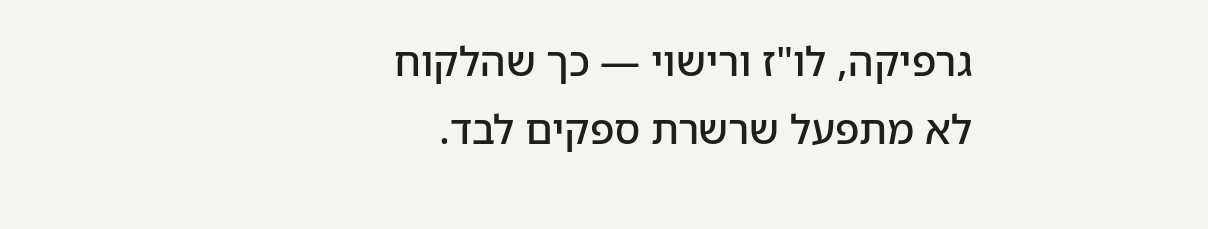גרפיקה, לו"ז ורישוי — כך שהלקוח לא מתפעל שרשרת ספקים לבד.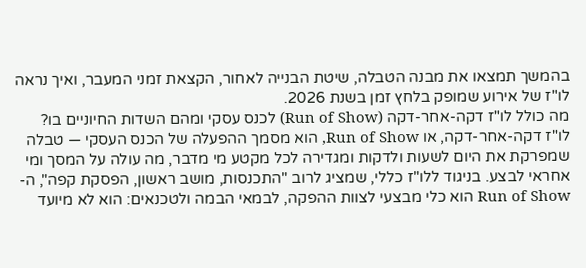בהמשך תמצאו את מבנה הטבלה, שיטת הבנייה לאחור, הקצאת זמני המעבר, ואיך נראה לו"ז של אירוע שמופק בלחץ זמן בשנת 2026.
מה כולל לו"ז דקה-אחר-דקה (Run of Show) לכנס עסקי ומהם השדות החיוניים בו?
לו"ז דקה-אחר-דקה, או Run of Show, הוא מסמך ההפעלה של הכנס העסקי — טבלה שמפרקת את היום לשעות ולדקות ומגדירה לכל מקטע מי מדבר, מה עולה על המסך ומי אחראי לבצע. בניגוד ללו"ז כללי, שמציג לרוב "התכנסות, מושב ראשון, הפסקת קפה", ה-Run of Show הוא כלי מבצעי לצוות ההפקה, לבמאי הבמה ולטכנאים: הוא לא מיועד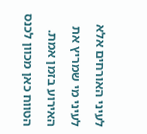לעיני האורחים אלא לעיני מי שמריץ את האירוע בזמן אמת.
הטווח כאן מכוון לכנס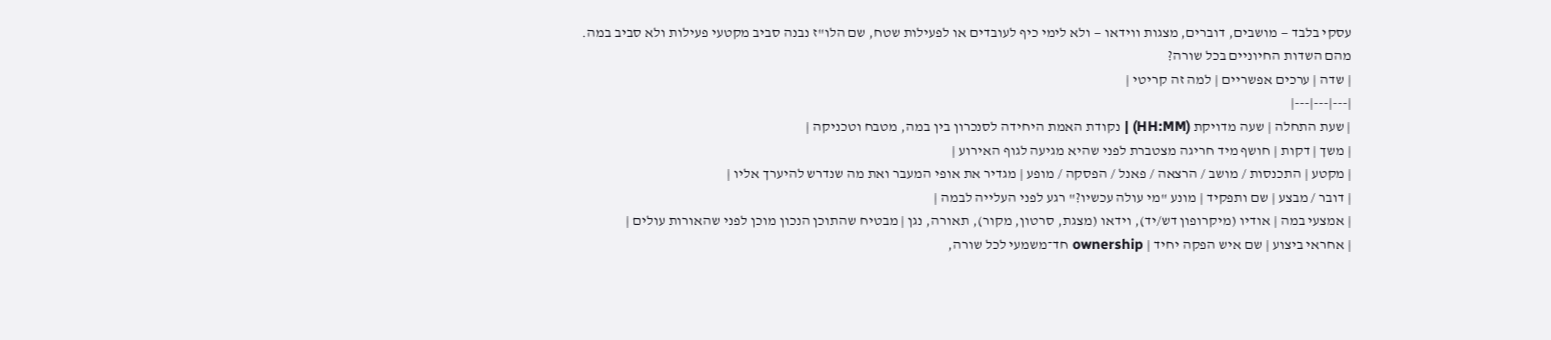עסקי בלבד — מושבים, דוברים, מצגות ווידאו — ולא לימי כיף לעובדים או לפעילות שטח, שם הלו"ז נבנה סביב מקטעי פעילות ולא סביב במה.
מהם השדות החיוניים בכל שורה?
| שדה | ערכים אפשריים | למה זה קריטי |
|---|---|---|
| שעת התחלה | שעה מדויקת (HH:MM) | נקודת האמת היחידה לסנכרון בין במה, מטבח וטכניקה |
| משך | דקות | חושף מיד חריגה מצטברת לפני שהיא מגיעה לגוף האירוע |
| מקטע | התכנסות / מושב / הרצאה / פאנל / הפסקה / מופע | מגדיר את אופי המעבר ואת מה שנדרש להיערך אליו |
| דובר / מבצע | שם ותפקיד | מונע "מי עולה עכשיו?" רגע לפני העלייה לבמה |
| אמצעי במה | אודיו (מיקרופון דש/יד), וידאו (מצגת, סרטון, מקור), תאורה, נגן | מבטיח שהתוכן הנכון מוכן לפני שהאורות עולים |
| אחראי ביצוע | שם איש הפקה יחיד | ownership חד־משמעי לכל שורה,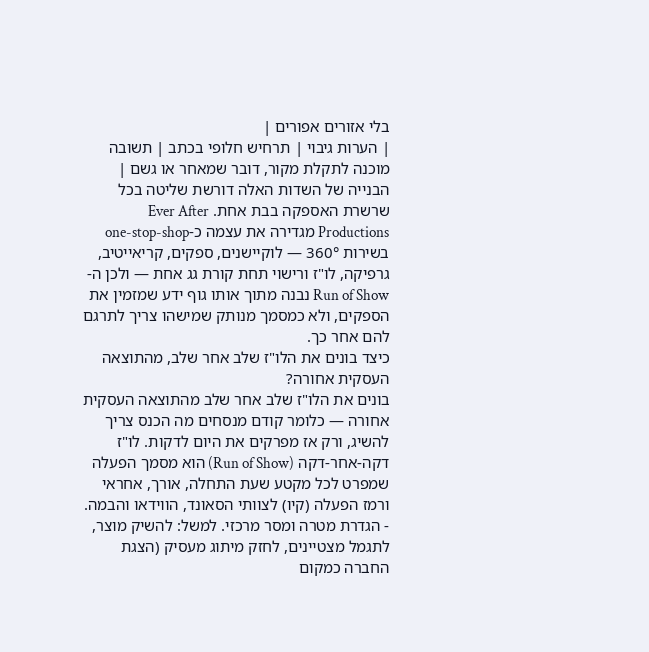בלי אזורים אפורים |
| הערות גיבוי | תרחיש חלופי בכתב | תשובה מוכנה לתקלת מקור, דובר שמאחר או גשם |
הבנייה של השדות האלה דורשת שליטה בכל שרשרת האספקה בבת אחת. Ever After Productions מגדירה את עצמה כ-one-stop-shop בשירות 360° — לוקיישנים, ספקים, קריאייטיב, גרפיקה, לו"ז ורישוי תחת קורת גג אחת — ולכן ה-Run of Show נבנה מתוך אותו גוף ידע שמזמין את הספקים, ולא כמסמך מנותק שמישהו צריך לתרגם להם אחר כך.
כיצד בונים את הלו"ז שלב אחר שלב, מהתוצאה העסקית אחורה?
בונים את הלו"ז שלב אחר שלב מהתוצאה העסקית אחורה — כלומר קודם מנסחים מה הכנס צריך להשיג, ורק אז מפרקים את היום לדקות. לו"ז דקה-אחר-דקה (Run of Show) הוא מסמך הפעלה שמפרט לכל מקטע שעת התחלה, אורך, אחראי ורמז הפעלה (קיו) לצוותי הסאונד, הווידאו והבמה.
- הגדרת מטרה ומסר מרכזי. למשל: להשיק מוצר, לתגמל מצטיינים, לחזק מיתוג מעסיק (הצגת החברה כמקום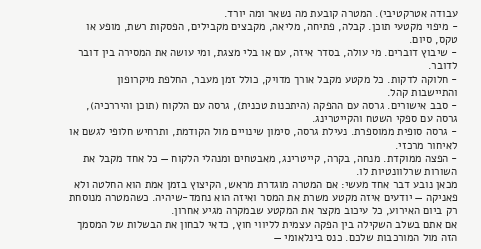עבודה אטרקטיבי). המטרה קובעת מה נשאר ומה יורד.
- מיפוי מקטעי תוכן. קבלה, פתיחה, מליאה, מקבצים מקבילים, הפסקות רשת, מופע או טקס, סיום.
- שיבוץ דוברים. מי עולה, בסדר איזה, עם או בלי מצגת, ומי עושה את המסירה בין דובר לדובר.
- חלוקה לדקות. כל מקטע מקבל אורך מדויק, כולל זמן מעבר, החלפת מיקרופון והתיישבות קהל.
- סבב אישורים. גרסה עם ההפקה (היתכנות טכנית), גרסה עם הלקוח (תוכן והיררכיה), גרסה עם ספקי השטח והקייטרינג.
- גרסה סופית ממוספרת. נעילת גרסה, סימון שינויים מול הקודמת, ותרחיש חלופי לגשם או לאיחור מרכזי.
- הפצה ממוקדת. מנחה, בקרה, קייטרינג, מאבטחים ומנהלי הלקוח — כל אחד מקבל את השורות שרלוונטיות לו.
מכאן נובע דבר אחד מעשי: אם המטרה מוגדרת מראש, הקיצוץ בזמן אמת הוא החלטה ולא פאניקה — יודעים איזה מקטע משרת את המסר ואיזה הוא נחמד-שיהיה. כשהמטרה מנוסחת רק ביום האירוע, כל עיכוב מקצר את המקטע שבמקרה מגיע אחרון.
אם אתם בשלב השקילה בין הפקה עצמית לליווי חוץ, כדאי לבחון את הבשלות של המסמך הזה מול המורכבות שלכם. כנס בינלאומי —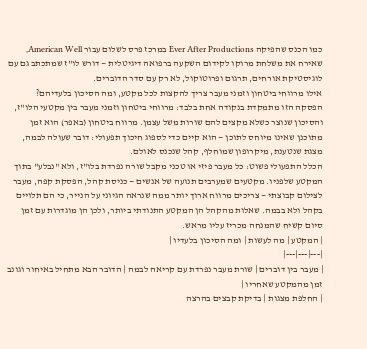כמו הכנס שהפיקה Ever After Productions במרכז פרס לשלום עבור American Well, שאירח את משלחת מרוקו לקידום השקעה ברפואה דיגיטלית — דורש לו"ז שמתכתב גם עם לוגיסטיקת אורחים, תרגום ופרוטוקול, לא רק עם סדר הדוברים.
אילו מרווחי ביטחון וזמני מעבר צריך להקצות לכל מקטע, ומה הסיכון בלעדיהם?
הפסקה הזו מתמקדת בנקודה אחת בלבד: מרווחי ביטחון וזמני מעבר בין מקטעי הלו"ז, והסיכון שנוצר כשלא מקצים להם שורות משל עצמן. מרווח ביטחון (באפר) הוא זמן מתוכנן שאינו מיוחס לתוכן — הוא קיים כדי לספוג חיכוך תפעולי: דובר שעולה לבמה, מצגת שנטענת, מיקרופון שמוחלף, קהל שנכנס לאולם.
הכלל התפעולי פשוט: כל מעבר פיזי או טכני מקבל שורה נפרדת בלו"ז, ולא "נבלע" בתוך המקטע שלפניו. מקטעים שמערבים תנועה של אנשים — כניסת קהל, הפסקת קפה, מעבר לצילום קבוצתי — צריכים מרווח ארוך יותר ממה שנראה הגיוני על הנייר, כי הם תלויים בקהל ולא בבמה. שאלות מהקהל הן המקטע התנודתי ביותר, ולכן הן מוגדרות עם זמן סיום קשיח שהמנחה מכריז עליו מראש.
| המקטע | מה לעשות | ומה הסיכון בלעדיו |
|---|---|---|
| מעבר בין דוברים | שורת מעבר נפרדת עם קריאה לבמה | הדובר הבא מתחיל באיחור וגונב זמן מהמקטע שאחריו |
| החלפת מצגות | בדיקת קבצים בהרצה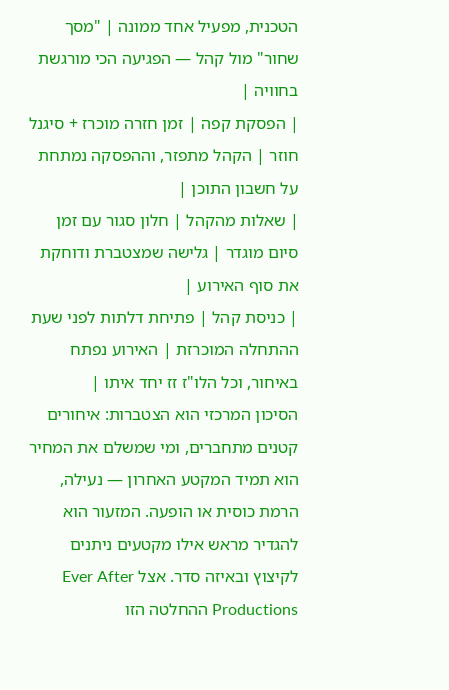הטכנית, מפעיל אחד ממונה | "מסך שחור" מול קהל — הפגיעה הכי מורגשת בחוויה |
| הפסקת קפה | זמן חזרה מוכרז + סיגנל חוזר | הקהל מתפזר, וההפסקה נמתחת על חשבון התוכן |
| שאלות מהקהל | חלון סגור עם זמן סיום מוגדר | גלישה שמצטברת ודוחקת את סוף האירוע |
| כניסת קהל | פתיחת דלתות לפני שעת ההתחלה המוכרזת | האירוע נפתח באיחור, וכל הלו"ז זז יחד איתו |
הסיכון המרכזי הוא הצטברות: איחורים קטנים מתחברים, ומי שמשלם את המחיר הוא תמיד המקטע האחרון — נעילה, הרמת כוסית או הופעה. המזעור הוא להגדיר מראש אילו מקטעים ניתנים לקיצוץ ובאיזה סדר. אצל Ever After Productions ההחלטה הזו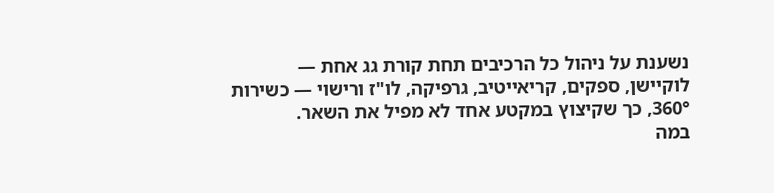נשענת על ניהול כל הרכיבים תחת קורת גג אחת — לוקיישן, ספקים, קריאייטיב, גרפיקה, לו"ז ורישוי — כשירות 360°, כך שקיצוץ במקטע אחד לא מפיל את השאר.
במה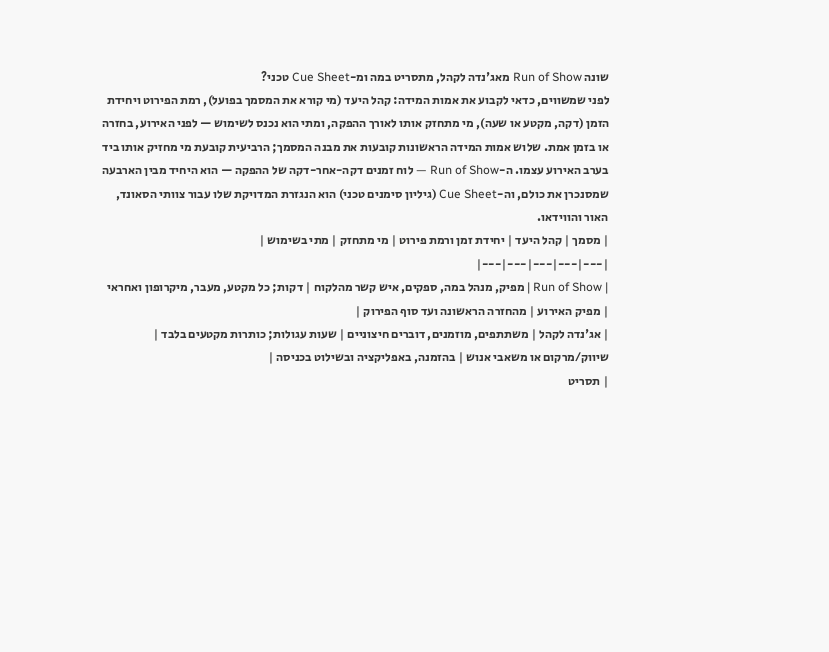שונה Run of Show מאג'נדה לקהל, מתסריט במה ומ-Cue Sheet טכני?
לפני שמשווים, כדאי לקבוע את אמות המידה: קהל היעד (מי קורא את המסמך בפועל), רמת הפירוט ויחידת הזמן (דקה, מקטע או שעה), מי מתחזק אותו לאורך ההפקה, ומתי הוא נכנס לשימוש — לפני האירוע, בחזרה או בזמן אמת. שלוש אמות המידה הראשונות קובעות את מבנה המסמך; הרביעית קובעת מי מחזיק אותו ביד בערב האירוע עצמו. ה-Run of Show — לוח זמנים דקה-אחר-דקה של ההפקה — הוא היחיד מבין הארבעה שמסנכרן את כולם, וה-Cue Sheet (גיליון סימנים טכני) הוא הנגזרת המדויקת שלו עבור צוותי הסאונד, האור והווידאו.
| מסמך | קהל היעד | יחידת זמן ורמת פירוט | מי מתחזק | מתי בשימוש |
|---|---|---|---|---|
| Run of Show | מפיק, מנהל במה, ספקים, איש קשר מהלקוח | דקות; כל מקטע, מעבר, מיקרופון ואחראי | מפיק האירוע | מהחזרה הראשונה ועד סוף הפירוק |
| אג'נדה לקהל | משתתפים, מוזמנים, דוברים חיצוניים | שעות עגולות; כותרות מקטעים בלבד | שיווק/מרקום או משאבי אנוש | בהזמנה, באפליקציה ובשילוט בכניסה |
| תסריט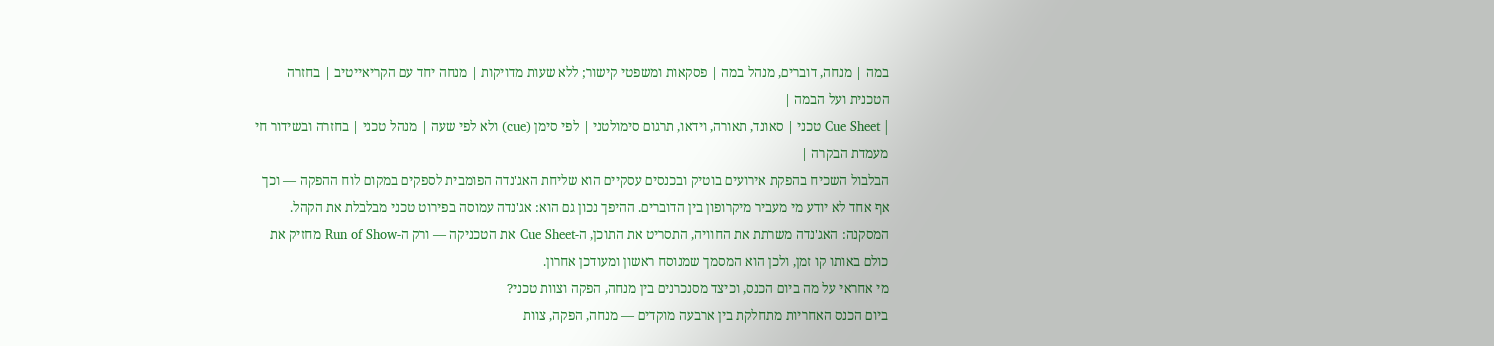במה | מנחה, דוברים, מנהל במה | פסקאות ומשפטי קישור; ללא שעות מדויקות | מנחה יחד עם הקריאייטיב | בחזרה הטכנית ועל הבמה |
| Cue Sheet טכני | סאונד, תאורה, וידאו, תרגום סימולטני | לפי סימן (cue) ולא לפי שעה | מנהל טכני | בחזרה ובשידור חי מעמדת הבקרה |
הבלבול השכיח בהפקת אירועים בוטיק ובכנסים עסקיים הוא שליחת האג'נדה הפומבית לספקים במקום לוח ההפקה — וכך אף אחד לא יודע מי מעביר מיקרופון בין הדוברים. ההיפך נכון גם הוא: אג'נדה עמוסה בפירוט טכני מבלבלת את הקהל.
המסקנה: האג'נדה משרתת את החוויה, התסריט את התוכן, ה-Cue Sheet את הטכניקה — ורק ה-Run of Show מחזיק את כולם באותו קו זמן, ולכן הוא המסמך שמנוסח ראשון ומעודכן אחרון.
מי אחראי על מה ביום הכנס, וכיצד מסנכרנים בין מנחה, הפקה וצוות טכני?
ביום הכנס האחריות מתחלקת בין ארבעה מוקדים — מנחה, הפקה, צוות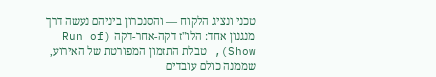טכני ונציג הלקוח — והסנכרון ביניהם נעשה דרך מנגנון אחד: הלו"ז דקה-אחר-דקה (Run of Show), טבלת התזמון המפורטת של האירוע, שממנה כולם עובדים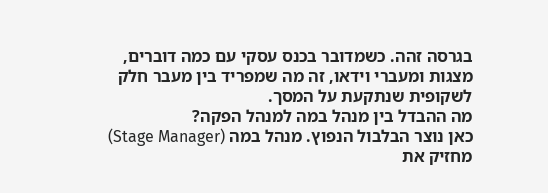בגרסה זהה. כשמדובר בכנס עסקי עם כמה דוברים, מצגות ומעברי וידאו, זה מה שמפריד בין מעבר חלק לשקופית שנתקעת על המסך.
מה ההבדל בין מנהל במה למנהל הפקה?
כאן נוצר הבלבול הנפוץ. מנהל במה (Stage Manager) מחזיק את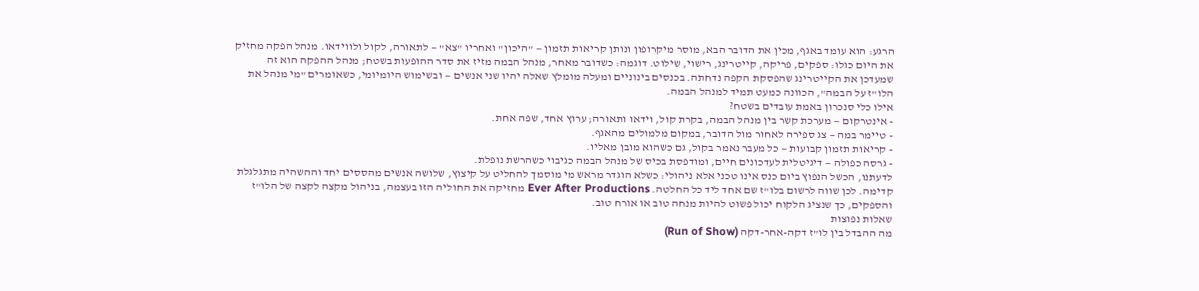הרגע: הוא עומד באגף, מכין את הדובר הבא, מוסר מיקרופון ונותן קריאות תזמון — "היכון" ואחריו "צא" — לתאורה, לקול ולווידאו. מנהל הפקה מחזיק את היום כולו: ספקים, פריקה, קייטרינג, רישוי, שילוט. דוגמה: כשדובר מאחר, מנהל הבמה מזיז את סדר ההופעות בשטח; מנהל ההפקה הוא זה שמעדכן את הקייטרינג שהפסקת הקפה נדחתה. בכנסים בינוניים ומעלה מומלץ שאלה יהיו שני אנשים — ובשימוש היומיומי, כשאומרים "מי מנהל את הלו"ז על הבמה", הכוונה כמעט תמיד למנהל הבמה.
אילו כלי סנכרון באמת עובדים בשטח?
- אינטרקום — מערכת קשר בין מנהל הבמה, בקרת קול, וידאו ותאורה; ערוץ אחד, שפה אחת.
- טיימר במה — צג ספירה לאחור מול הדובר, במקום מלמולים מהאגף.
- קריאות תזמון קבועות — כל מעבר נאמר בקול, גם כשהוא מובן מאליו.
- גרסה כפולה — דיגיטלית לעדכונים חיים, ומודפסת בכיס של מנהל הבמה כגיבוי כשהרשת נופלת.
לדעתנו, הכשל הנפוץ ביום כנס אינו טכני אלא ניהולי: כשלא הוגדר מראש מי מוסמך להחליט על קיצוץ, שלושה אנשים מהססים יחד וההשהיה מתגלגלת קדימה. לכן שווה לרשום בלו"ז שם אחד ליד כל החלטה. Ever After Productions מחזיקה את החוליה הזו בעצמה, בניהול מקצה לקצה של הלו"ז והספקים, כך שנציג הלקוח יכול פשוט להיות מנחה טוב או אורח טוב.
שאלות נפוצות
מה ההבדל בין לו"ז דקה-אחר-דקה (Run of Show)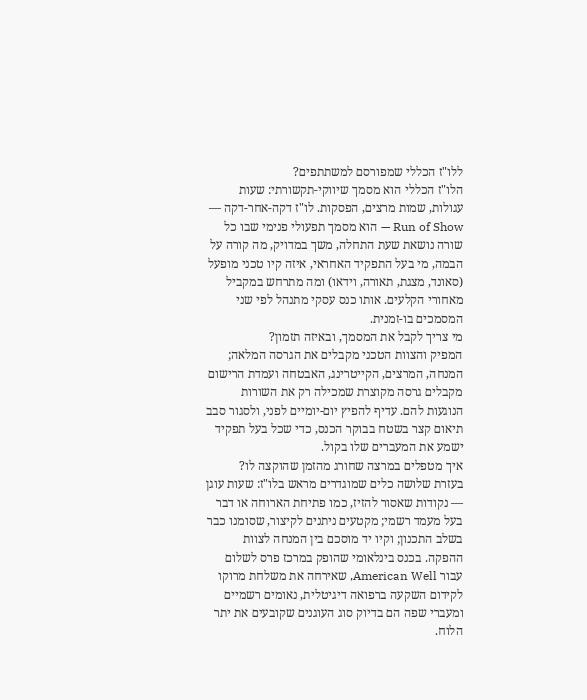ללו"ז הכללי שמפורסם למשתתפים?
הלו"ז הכללי הוא מסמך שיווקי-תקשורתי: שעות עגולות, שמות מרצים, הפסקות. לו"ז דקה-אחר-דקה — Run of Show — הוא מסמך תפעולי פנימי שבו כל שורה נושאת שעת התחלה, משך במדויק, מה קורה על הבמה, מי בעל התפקיד האחראי, איזה קיו טכני מופעל (סאונד, מצגת, תאורה, וידאו) ומה מתרחש במקביל מאחורי הקלעים. אותו כנס עסקי מתנהל לפי שני המסמכים בו-זמנית.
מי צריך לקבל את המסמך, ובאיזה תזמון?
המפיק והצוות הטכני מקבלים את הגרסה המלאה; המנחה, המרצים, הקייטרינג, האבטחה ועמדת הרישום מקבלים גרסה מקוצרת שמכילה רק את השורות הנוגעות להם. עדיף להפיץ יום-יומיים לפני, ולסגור סבב תיאום קצר בשטח בבוקר הכנס, כדי שכל בעל תפקיד ישמע את המעברים שלו בקול.
איך מטפלים במרצה שחורג מהזמן שהוקצה לו?
בעזרת שלושה כלים שמוגדרים מראש בלו"ז: שעות עוגן — נקודות שאסור להזיז, כמו פתיחת הארוחה או דבר בעל מעמד רשמי; מקטעים ניתנים לקיצור, שסומנו כבר בשלב התכנון; וקיו יד מוסכם בין המנחה לצוות ההפקה. בכנס בינלאומי שהופק במרכז פרס לשלום עבור American Well, שאירחה את משלחת מרוקו לקידום השקעה ברפואה דיגיטלית, נאומים רשמיים ומעברי שפה הם בדיוק סוג העוגנים שקובעים את יתר הלוח.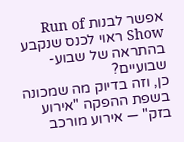אפשר לבנות Run of Show ראוי לכנס שנקבע בהתראה של שבוע-שבועיים?
כן, וזה בדיוק מה שמכונה בשפת ההפקה "אירוע בזק" — אירוע מורכב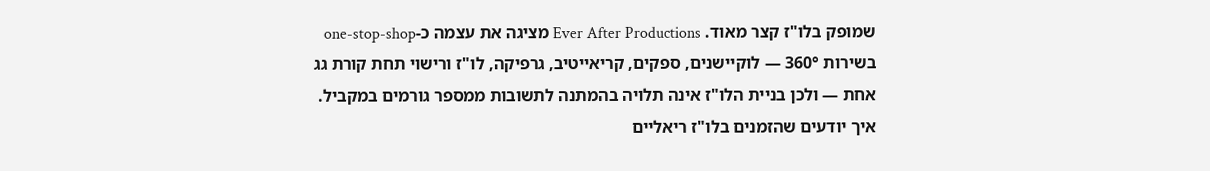שמופק בלו"ז קצר מאוד. Ever After Productions מציגה את עצמה כ-one-stop-shop בשירות 360° — לוקיישנים, ספקים, קריאייטיב, גרפיקה, לו"ז ורישוי תחת קורת גג אחת — ולכן בניית הלו"ז אינה תלויה בהמתנה לתשובות ממספר גורמים במקביל.
איך יודעים שהזמנים בלו"ז ריאליים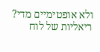ולא אופטימיים מדי?
ריאליות של לוח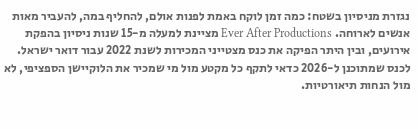נגזרת מניסיון בשטח: כמה זמן לוקח באמת לפנות אולם, להחליף במה, להעביר מאות אנשים לארוחה. Ever After Productions מציינת למעלה מ-15 שנות ניסיון בהפקת אירועים, ובין היתר הפיקה את כנס מצטייני המכירות לשנת 2022 עבור דואר ישראל. לכנס שמתוכנן ל-2026 כדאי לתקף כל מקטע מול מי שמכיר את הלוקיישן הספציפי, לא מול הנחות תיאורטיות.